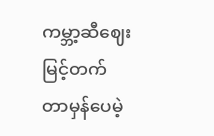ကမ္ဘာ့ဆီဈေး မြင့်တက်တာမှန်ပေမဲ့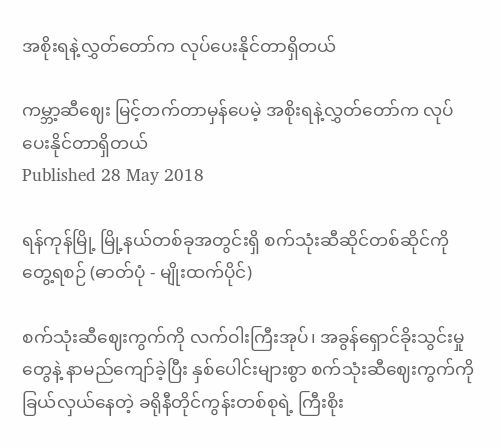အစိုးရနဲ့လွှတ်တော်က လုပ်ပေးနိုင်တာရှိတယ်

ကမ္ဘာ့ဆီဈေး မြင့်တက်တာမှန်ပေမဲ့ အစိုးရနဲ့လွှတ်တော်က လုပ်ပေးနိုင်တာရှိတယ်
Published 28 May 2018

ရန်ကုန်မြို့ မြို့နယ်တစ်ခုအတွင်းရှိ စက်သုံးဆီဆိုင်တစ်ဆိုင်ကို တွေ့ရစဉ် (ဓာတ်ပုံ - မျိုးထက်ပိုင်)

စက်သုံးဆီဈေးကွက်ကို လက်ဝါးကြီးအုပ်၊ အခွန်ရှောင်ခိုးသွင်းမှုတွေနဲ့ နာမည်ကျော်ခဲ့ပြီး နှစ်ပေါင်းများစွာ စက်သုံးဆီဈေးကွက်ကို ခြယ်လှယ်နေတဲ့ ခရိုနီတိုင်ကွန်းတစ်စုရဲ့ ကြီးစိုး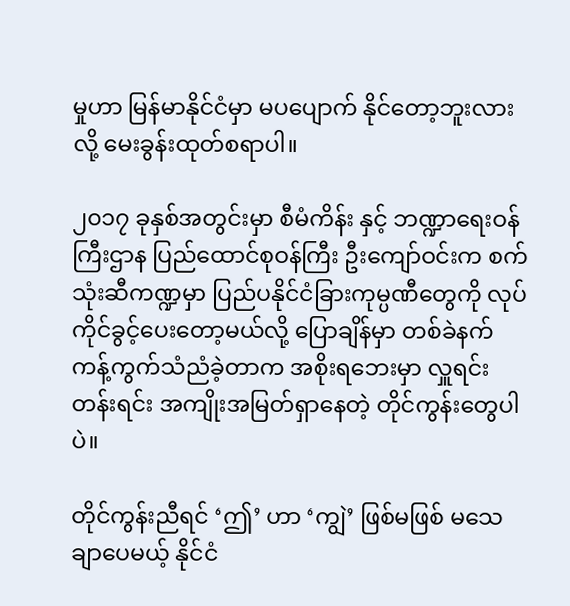မှုဟာ မြန်မာနိုင်ငံမှာ မပပျောက် နိုင်တော့ဘူးလားလို့ မေးခွန်းထုတ်စရာပါ။

၂၀၁၇ ခုနှစ်အတွင်းမှာ စီမံကိန်း နှင့် ဘဏ္ဍာရေးဝန်ကြီးဌာန ပြည်ထောင်စုဝန်ကြီး ဦးကျော်ဝင်းက စက်သုံးဆီကဏ္ဍမှာ ပြည်ပနိုင်ငံခြားကုမ္ပဏီတွေကို လုပ်ကိုင်ခွင့်ပေးတော့မယ်လို့ ပြောချိန်မှာ တစ်ခဲနက် ကန့်ကွက်သံညံခဲ့တာက အစိုးရဘေးမှာ လှူရင်းတန်းရင်း အကျိုးအမြတ်ရှာနေတဲ့ တိုင်ကွန်းတွေပါပဲ။

တိုင်ကွန်းညီရင် ‘ဤ’ ဟာ ‘ကျွဲ’ ဖြစ်မဖြစ် မသေချာပေမယ့် နိုင်ငံ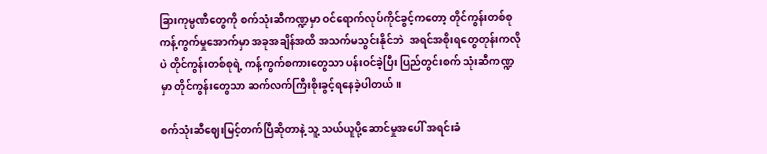ခြားကုမ္ပဏီတွေကို စက်သုံးဆီကဏ္ဍမှာ ဝင်ရောက်လုပ်ကိုင်ခွင့်ကတော့ တိုင်ကွန်းတစ်စု ကန့်ကွက်မှုအောက်မှာ အခုအချိန်အထိ အသက်မသွင်းနိုင်ဘဲ  အရင်အစိုးရတွေတုန်းကလိုပဲ တိုင်ကွန်းတစ်စုရဲ့ ကန့်ကွက်စကားတွေသာ ပန်းဝင်ခဲ့ပြီး ပြည်တွင်းစက် သုံးဆီကဏ္ဍမှာ တိုင်ကွန်းတွေသာ ဆက်လက်ကြီးစိုးခွင့်ရနေခဲ့ပါတယ်။

စက်သုံးဆီဈေးမြင့်တက်ပြီဆိုတာနဲ့ သူ့ သယ်ယူပို့ဆောင်မှုအပေါ် အရင်းခံ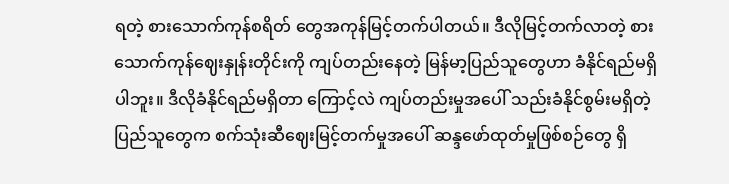ရတဲ့ စားသောက်ကုန်စရိတ် တွေအကုန်မြင့်တက်ပါတယ်။ ဒီလိုမြင့်တက်လာတဲ့ စားသောက်ကုန်ဈေးနှုန်းတိုင်းကို ကျပ်တည်းနေတဲ့ မြန်မာ့ပြည်သူတွေဟာ ခံနိုင်ရည်မရှိပါဘူး။ ဒီလိုခံနိုင်ရည်မရှိတာ ကြောင့်လဲ ကျပ်တည်းမှုအပေါ် သည်းခံနိုင်စွမ်းမရှိတဲ့ ပြည်သူတွေက စက်သုံးဆီဈေးမြင့်တက်မှုအပေါ် ဆန္ဒဖော်ထုတ်မှုဖြစ်စဉ်တွေ ရှိ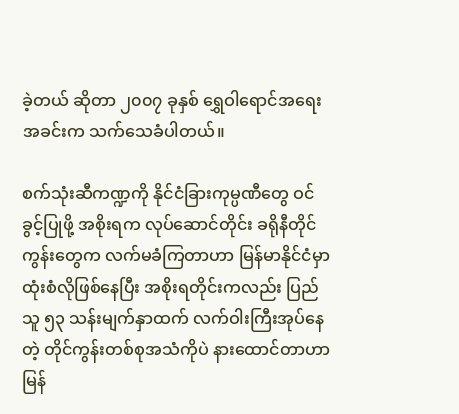ခဲ့တယ် ဆိုတာ ၂၀၀၇ ခုနှစ် ရွှေဝါရောင်အရေးအခင်းက သက်သေခံပါတယ်။

စက်သုံးဆီကဏ္ဍကို နိုင်ငံခြားကုမ္ပဏီတွေ ဝင်ခွင့်ပြုဖို့ အစိုးရက လုပ်ဆောင်တိုင်း ခရိုနီတိုင်ကွန်းတွေက လက်မခံကြတာဟာ မြန်မာနိုင်ငံမှာ ထုံးစံလိုဖြစ်နေပြီး အစိုးရတိုင်းကလည်း ပြည်သူ ၅၃ သန်းမျက်နှာထက် လက်ဝါးကြီးအုပ်နေတဲ့ တိုင်ကွန်းတစ်စုအသံကိုပဲ နားထောင်တာဟာ မြန်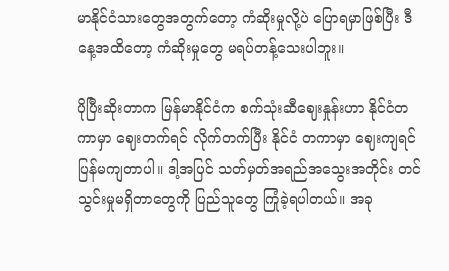မာနိုင်ငံသားတွေအတွက်တော့ ကံဆိုးမှုလို့ပဲ ပြောရမှာဖြစ်ပြီး ဒီနေ့အထိတော့ ကံဆိုးမှုတွေ မရပ်တန့်သေးပါဘူး။

ပိုပြီးဆိုးတာက မြန်မာနိုင်ငံက စက်သုံးဆီဈေးနှုန်းဟာ နိုင်ငံတကာမှာ ဈေးတက်ရင် လိုက်တက်ပြီး နိုင်ငံ တကာမှာ ဈေးကျရင် ပြန်မကျတာပါ။ ဒါ့အပြင် သတ်မှတ်အရည်အသွေးအတိုင်း တင်သွင်းမှုမရှိတာတွေကို ပြည်သူတွေ ကြုံခဲ့ရပါတယ်။ အခု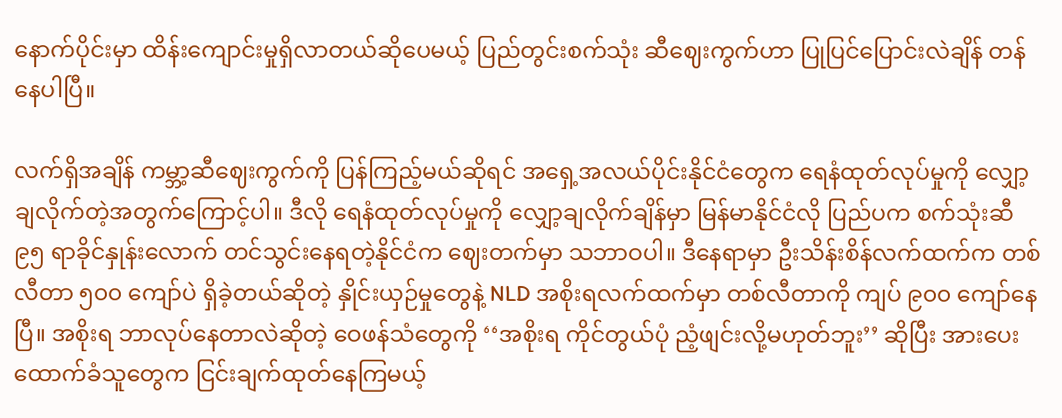နောက်ပိုင်းမှာ ထိန်းကျောင်းမှုရှိလာတယ်ဆိုပေမယ့် ပြည်တွင်းစက်သုံး ဆီဈေးကွက်ဟာ ပြုပြင်ပြောင်းလဲချိန် တန်နေပါပြီ။

လက်ရှိအချိန် ကမ္ဘာ့ဆီဈေးကွက်ကို ပြန်ကြည့်မယ်ဆိုရင် အရှေ့အလယ်ပိုင်းနိုင်ငံတွေက ရေနံထုတ်လုပ်မှုကို လျှော့ချလိုက်တဲ့အတွက်ကြောင့်ပါ။ ဒီလို ရေနံထုတ်လုပ်မှုကို လျှော့ချလိုက်ချိန်မှာ မြန်မာနိုင်ငံလို ပြည်ပက စက်သုံးဆီ ၉၅ ရာခိုင်နှုန်းလောက် တင်သွင်းနေရတဲ့နိုင်ငံက ဈေးတက်မှာ သဘာဝပါ။ ဒီနေရာမှာ ဦးသိန်းစိန်လက်ထက်က တစ်လီတာ ၅၀၀ ကျော်ပဲ ရှိခဲ့တယ်ဆိုတဲ့ နှိုင်းယှဉ်မှုတွေနဲ့ NLD အစိုးရလက်ထက်မှာ တစ်လီတာကို ကျပ် ၉၀၀ ကျော်နေပြီ။ အစိုးရ ဘာလုပ်နေတာလဲဆိုတဲ့ ဝေဖန်သံတွေကို ‘‘အစိုးရ ကိုင်တွယ်ပုံ ညံ့ဖျင်းလို့မဟုတ်ဘူး’’ ဆိုပြီး အားပေးထောက်ခံသူတွေက ငြင်းချက်ထုတ်နေကြမယ့်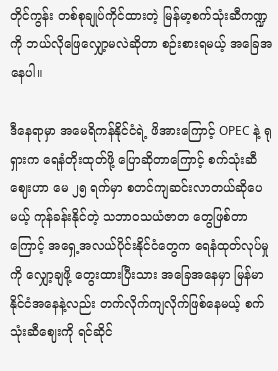တိုင်ကွန်း တစ်စုချုပ်ကိုင်ထားတဲ့ မြန်မာ့စက်သုံးဆီကဏ္ဍကို ဘယ်လိုဖြေလျှော့မလဲဆိုတာ စဉ်းစားရမယ့် အခြေအနေပါ။

ဒီနေရာမှာ အမေရိကန်နိုင်ငံရဲ့ ဖိအားကြောင့် OPEC နဲ့ ရုရှားက ရေနံတိုးထုတ်ဖို့ ပြောဆိုတာကြောင့် စက်သုံးဆီဈေးဟာ မေ ၂၅ ရက်မှာ စတင်ကျဆင်းလာတယ်ဆိုပေမယ့် ကုန်ခန်းနိုင်တဲ့ သဘာဝသယံဇာတ တွေဖြစ်တာကြောင့် အရှေ့အလယ်ပိုင်းနိုင်ငံတွေက ရေနံထုတ်လုပ်မှုကို လျှော့ချဖို့ တွေးထားပြီးသား အခြေအနေမှာ မြန်မာနိုင်ငံအနေနဲ့လည်း တက်လိုက်ကျလိုက်ဖြစ်နေမယ့် စက်သုံးဆီဈေးကို ရင်ဆိုင်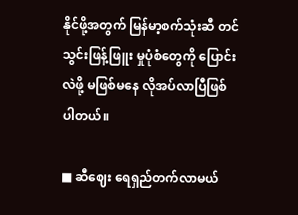နိုင်ဖို့အတွက် မြန်မာ့စက်သုံးဆီ တင်သွင်းဖြန့်ဖြူး မှုပုံစံတွေကို ပြောင်းလဲဖို့ မဖြစ်မနေ လိုအပ်လာပြီဖြစ်ပါတယ်။

■ ဆီဈေး ရေရှည်တက်လာမယ်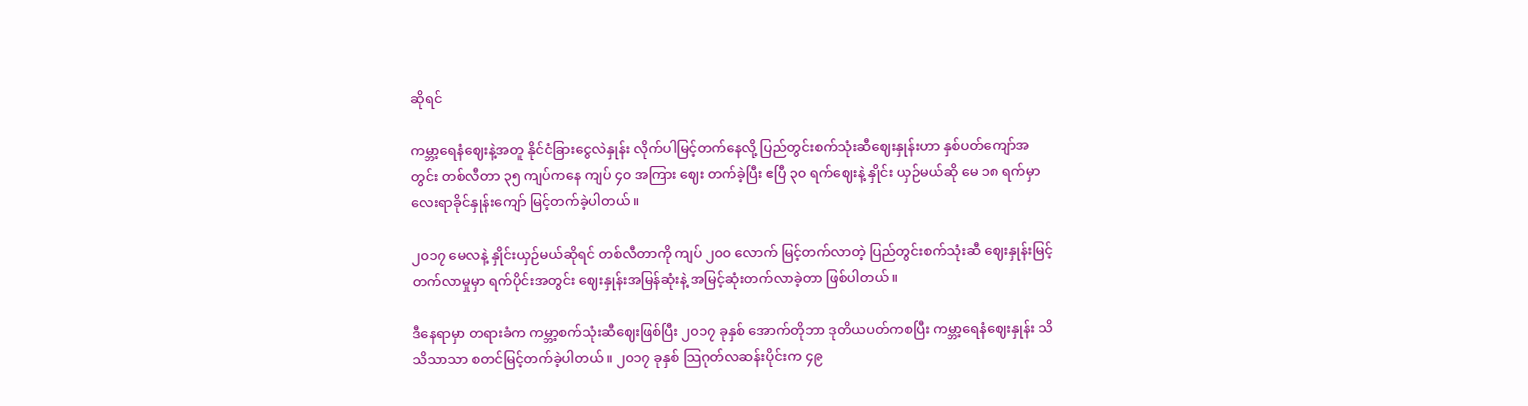ဆိုရင်

ကမ္ဘာ့ရေနံဈေးနဲ့အတူ နိုင်ငံခြားငွေလဲနှုန်း လိုက်ပါမြင့်တက်နေလို့ ပြည်တွင်းစက်သုံးဆီဈေးနှုန်းဟာ နှစ်ပတ်ကျော်အတွင်း တစ်လီတာ ၃၅ ကျပ်ကနေ ကျပ် ၄၀ အကြား ဈေး တက်ခဲ့ပြီး ဧပြီ ၃၀ ရက်ဈေးနဲ့ နှိုင်း ယှဉ်မယ်ဆို မေ ၁၈ ရက်မှာ လေးရာခိုင်နှုန်းကျော် မြင့်တက်ခဲ့ပါတယ်။

၂၀၁၇ မေလနဲ့ နှိုင်းယှဉ်မယ်ဆိုရင် တစ်လီတာကို ကျပ် ၂၀၀ လောက် မြင့်တက်လာတဲ့ ပြည်တွင်းစက်သုံးဆီ ဈေးနှုန်းမြင့်တက်လာမှုမှာ ရက်ပိုင်းအတွင်း ဈေးနှုန်းအမြန်ဆုံးနဲ့ အမြင့်ဆုံးတက်လာခဲ့တာ ဖြစ်ပါတယ်။

ဒီနေရာမှာ တရားခံက ကမ္ဘာ့စက်သုံးဆီဈေးဖြစ်ပြီး ၂၀၁၇ ခုနှစ် အောက်တိုဘာ ဒုတိယပတ်ကစပြီး ကမ္ဘာ့ရေနံဈေးနှုန်း သိသိသာသာ စတင်မြင့်တက်ခဲ့ပါတယ်။ ၂၀၁၇ ခုနှစ် သြဂုတ်လဆန်းပိုင်းက ၄၉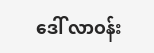ဒေါ် လာဝန်း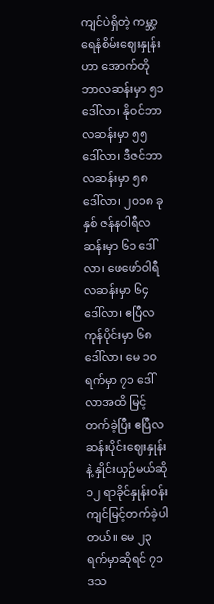ကျင်ပဲရှိတဲ့ ကမ္ဘာ့ရေနံစိမ်းဈေးနှုန်းဟာ အောက်တိုဘာလဆန်းမှာ ၅၁ ဒေါ်လာ၊ နိုဝင်ဘာလဆန်းမှာ ၅၅ ဒေါ်လာ၊ ဒီဇင်ဘာလဆန်းမှာ ၅၈ ဒေါ်လာ၊ ၂၀၁၈ ခုနှစ် ဇန်နဝါရီလဆန်းမှာ ၆၁ ဒေါ်လာ၊ ဖေဖော်ဝါရီ လဆန်းမှာ ၆၄ ဒေါ်လာ၊ ဧပြီလကုန်ပိုင်းမှာ ၆၈ ဒေါ်လာ၊ မေ ၁၀ ရက်မှာ ၇၁ ဒေါ်လာအထိ မြင့်တက်ခဲ့ပြီး ဧပြီလဆန်းပိုင်းဈေးနှုန်းနဲ့ နှိုင်းယှဉ်မယ်ဆို ၁၂ ရာခိုင်နှုန်းဝန်းကျင်မြင့်တက်ခဲ့ပါတယ်။ မေ ၂၃ ရက်မှာဆိုရင် ၇၁ ဒသ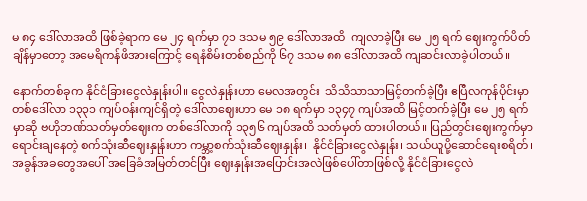မ ၈၄ ဒေါ်လာအထိ ဖြစ်ခဲ့ရာက မေ ၂၄ ရက်မှာ ၇၁ ဒသမ ၅၉ ဒေါ်လာအထိ  ကျလာခဲ့ပြီး မေ ၂၅ ရက် ဈေးကွက်ပိတ်ချိန်မှာတော့ အမေရိကန်ဖိအားကြောင့် ရေနံစိမ်းတစ်စည်ကို ၆၇ ဒသမ ၈၈ ဒေါ်လာအထိ ကျဆင်းလာခဲ့ပါတယ်။

နောက်တစ်ခုက နိုင်ငံခြားငွေလဲနှုန်းပါ။ ငွေလဲနှုန်းဟာ မေလအတွင်း  သိသိသာသာမြင့်တက်ခဲ့ပြီး ဧပြီလကုန်ပိုင်းမှာ တစ်ဒေါ်လာ ၁၃၃၁ ကျပ်ဝန်းကျင်ရှိတဲ့ ဒေါ်လာဈေးဟာ မေ ၁၈ ရက်မှာ ၁၃၄၇ ကျပ်အထိ မြင့်တက်ခဲ့ပြီး မေ ၂၅ ရက်မှာဆို ဗဟိုဘဏ်သတ်မှတ်ဈေးက တစ်ဒေါ်လာကို ၁၃၅၆ ကျပ်အထိ သတ်မှတ် ထားပါတယ်။ ပြည်တွင်းဈေးကွက်မှာ ရောင်းချနေတဲ့ စက်သုံးဆီဈေးနှုန်းဟာ ကမ္ဘာ့စက်သုံးဆီဈေးနှုန်း၊  နိုင်ငံခြားငွေလဲနှုန်း၊ သယ်ယူပို့ဆောင်ရေးစရိတ်၊ အခွန်အခတွေအပေါ် အခြေခံအမြတ်တင်ပြီး ဈေးနှုန်းအပြောင်းအလဲဖြစ်ပေါ်တာဖြစ်လို့ နိုင်ငံခြားငွေလဲ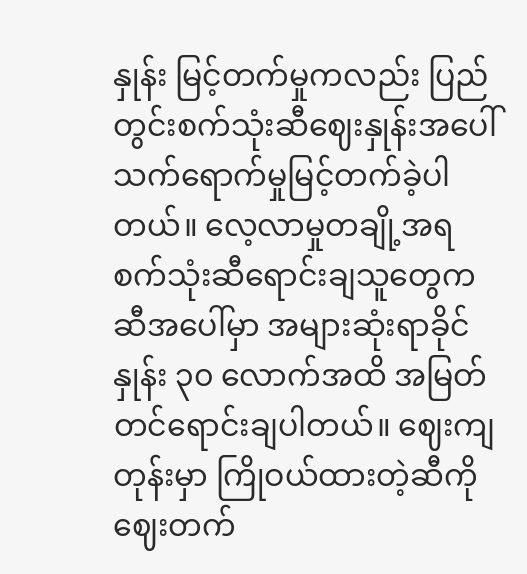နှုန်း မြင့်တက်မှုကလည်း ပြည်တွင်းစက်သုံးဆီဈေးနှုန်းအပေါ် သက်ရောက်မှုမြင့်တက်ခဲ့ပါ တယ်။ လေ့လာမှုတချို့အရ စက်သုံးဆီရောင်းချသူတွေက ဆီအပေါ်မှာ အများဆုံးရာခိုင်နှုန်း ၃၀ လောက်အထိ အမြတ်တင်ရောင်းချပါတယ်။ ဈေးကျတုန်းမှာ ကြိုဝယ်ထားတဲ့ဆီကို ဈေးတက်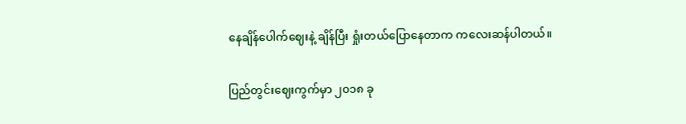နေချိန်ပေါက်ဈေးနဲ့ ချိန်ပြီး ရှုံးတယ်ပြောနေတာက ကလေးဆန်ပါတယ်။

ပြည်တွင်းဈေးကွက်မှာ ၂၀၁၈ ခု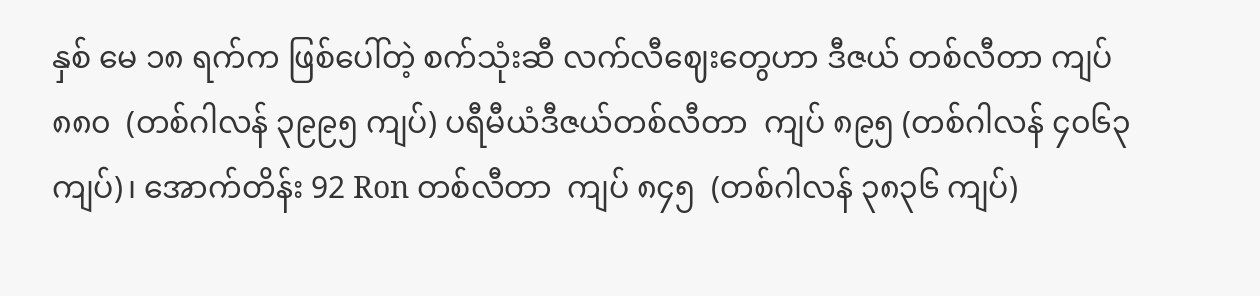နှစ် မေ ၁၈ ရက်က ဖြစ်ပေါ်တဲ့ စက်သုံးဆီ လက်လီဈေးတွေဟာ ဒီဇယ် တစ်လီတာ ကျပ် ၈၈၀  (တစ်ဂါလန် ၃၉၉၅ ကျပ်) ပရီမီယံဒီဇယ်တစ်လီတာ  ကျပ် ၈၉၅ (တစ်ဂါလန် ၄၀၆၃ ကျပ်)၊ အောက်တိန်း 92 Ron တစ်လီတာ  ကျပ် ၈၄၅  (တစ်ဂါလန် ၃၈၃၆ ကျပ်)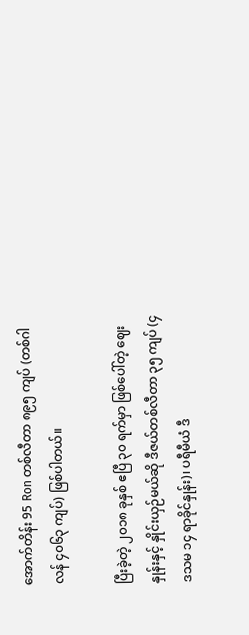အောက်တိန်း 95 Ron တစ်လီတာ ၈၉၅ ကျပ် (တစ်ဂါလန် ၄၀၆၃ ကျပ်) ဖြစ်ပါတယ်။

ပြီးခဲ့တဲ့ ၂၀၁၈ ခုနှစ် ဧပြီ ၃၀ ရက်မှာ ဖြစ်ပေါ်တဲ့ ဈေးနှုန်းနှင့် နှိုင်းယှဉ်မယ်ဆို ဒီဇယ်တစ်လီတာ ၃၅ ကျပ် (၄ ဒသမ ၁၄ ရာခိုင်နှုန်း)၊ ပရီမီယံ ဒီ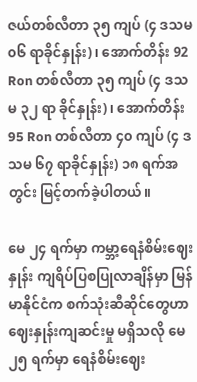ဇယ်တစ်လီတာ ၃၅ ကျပ် (၄ ဒသမ ၀၆ ရာခိုင်နှုန်း)၊ အောက်တိန်း 92 Ron တစ်လီတာ ၃၅ ကျပ် (၄ ဒသမ ၃၂ ရာ ခိုင်နှုန်း)၊ အောက်တိန်း  95 Ron တစ်လီတာ ၄၀ ကျပ် (၄ ဒသမ ၆၇ ရာခိုင်နှုန်း) ၁၈ ရက်အတွင်း မြင့်တက်ခဲ့ပါတယ်။

မေ ၂၄ ရက်မှာ ကမ္ဘာ့ရေနံစိမ်းဈေးနှုန်း ကျရိပ်ပြစပြုလာချိန်မှာ မြန်မာနိုင်ငံက စက်သုံးဆီဆိုင်တွေဟာ ဈေးနှုန်းကျဆင်းမှု မရှိသလို မေ ၂၅ ရက်မှာ ရေနံစိမ်းဈေး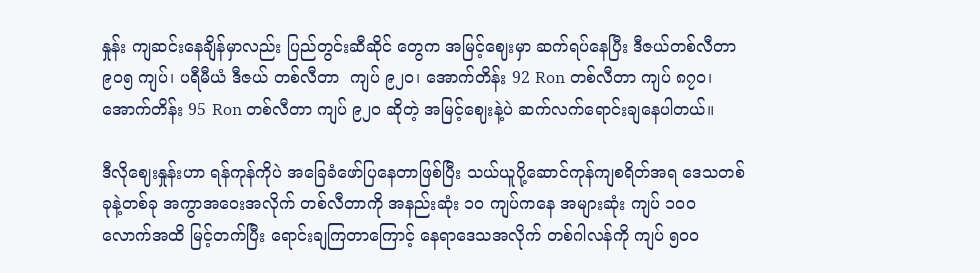နှုန်း ကျဆင်းနေချိန်မှာလည်း ပြည်တွင်းဆီဆိုင် တွေက အမြင့်ဈေးမှာ ဆက်ရပ်နေပြီး ဒီဇယ်တစ်လီတာ ၉၀၅ ကျပ်၊ ပရီမီယံ ဒီဇယ် တစ်လီတာ  ကျပ် ၉၂၀၊ အောက်တိန်း 92 Ron တစ်လီတာ ကျပ် ၈၇၀၊ အောက်တိန်း 95 Ron တစ်လီတာ ကျပ် ၉၂၀ ဆိုတဲ့ အမြင့်ဈေးနဲ့ပဲ ဆက်လက်ရောင်းချနေပါတယ်။

ဒီလိုဈေးနှုန်းဟာ ရန်ကုန်ကိုပဲ အခြေခံဖော်ပြနေတာဖြစ်ပြီး သယ်ယူပို့ဆောင်ကုန်ကျစရိတ်အရ ဒေသတစ်ခုနဲ့တစ်ခု အကွာအဝေးအလိုက် တစ်လီတာကို အနည်းဆုံး ၁၀ ကျပ်ကနေ အများဆုံး ကျပ် ၁၀၀ လောက်အထိ မြင့်တက်ပြီး ရောင်းချကြတာကြောင့် နေရာဒေသအလိုက် တစ်ဂါလန်ကို ကျပ် ၅၀၀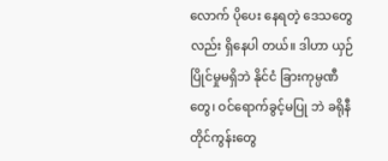လောက် ပိုပေး နေရတဲ့ ဒေသတွေလည်း ရှိနေပါ တယ်။ ဒါဟာ ယှဉ်ပြိုင်မှုမရှိဘဲ နိုင်ငံ ခြားကုမ္ပဏီတွေ၊ ဝင်ရောက်ခွင့်မပြု ဘဲ ခရိုနီတိုင်ကွန်းတွေ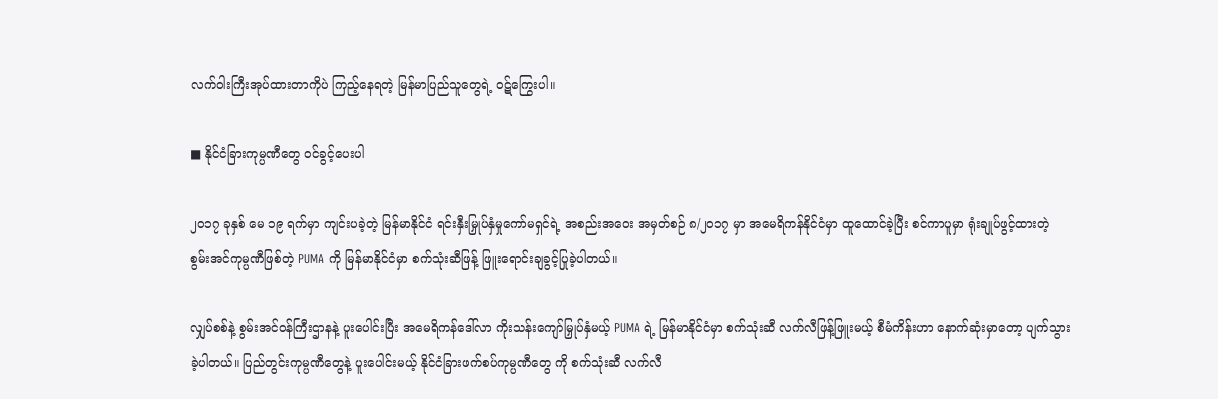လက်ဝါးကြီးအုပ်ထားတာကိုပဲ ကြည့်နေရတဲ့ မြန်မာပြည်သူတွေရဲ့ ဝဋ်ကြွေးပါ။

■ နိုင်ငံခြားကုမ္ပဏီတွေ ဝင်ခွင့်ပေးပါ

၂၀၁၇ ခုနှစ် မေ ၁၉ ရက်မှာ ကျင်းပခဲ့တဲ့ မြန်မာနိုင်ငံ ရင်းနှီးမြှုပ်နှံမှုကော်မရှင်ရဲ့ အစည်းအဝေး အမှတ်စဉ် ၈/၂၀၁၇ မှာ အမေရိကန်နိုင်ငံမှာ ထူထောင်ခဲ့ပြီး စင်ကာပူမှာ ရုံးချုပ်ဖွင့်ထားတဲ့ စွမ်းအင်ကုမ္ပဏီဖြစ်တဲ့ PUMA ကို မြန်မာနိုင်ငံမှာ စက်သုံးဆီဖြန့် ဖြူးရောင်းချခွင့်ပြုခဲ့ပါတယ်။

လျှပ်စစ်နဲ့ စွမ်းအင်ဝန်ကြီးဌာနနဲ့ ပူးပေါင်းပြီး အမေရိကန်ဒေါ်လာ ကိုးသန်းကျော်မြှုပ်နှံမယ့် PUMA ရဲ့ မြန်မာနိုင်ငံမှာ စက်သုံးဆီ လက်လီဖြန့်ဖြူးမယ့် စီမံကိန်းဟာ နောက်ဆုံးမှာတော့ ပျက်သွားခဲ့ပါတယ်။ ပြည်တွင်းကုမ္ပဏီတွေနဲ့ ပူးပေါင်းမယ့် နိုင်ငံခြားဖက်စပ်ကုမ္ပဏီတွေ ကို စက်သုံးဆီ လက်လီ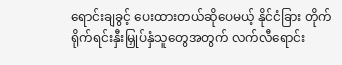ရောင်းချခွင့် ပေးထားတယ်ဆိုပေမယ့် နိုင်ငံခြား တိုက်ရိုက်ရင်းနှီးမြှုပ်နှံသူတွေအတွက် လက်လီရောင်း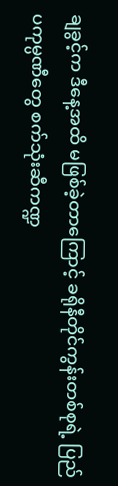ချခွင့်က ဒီနေ့အထိ မဖြစ်ခဲ့တာကြောင့် ခရိုနီတိုင်ကွန်းတစ်စုရဲ့ ပြည်ပကုမ္ပဏီတွေ စက်သုံးဆီကဏ္ဍ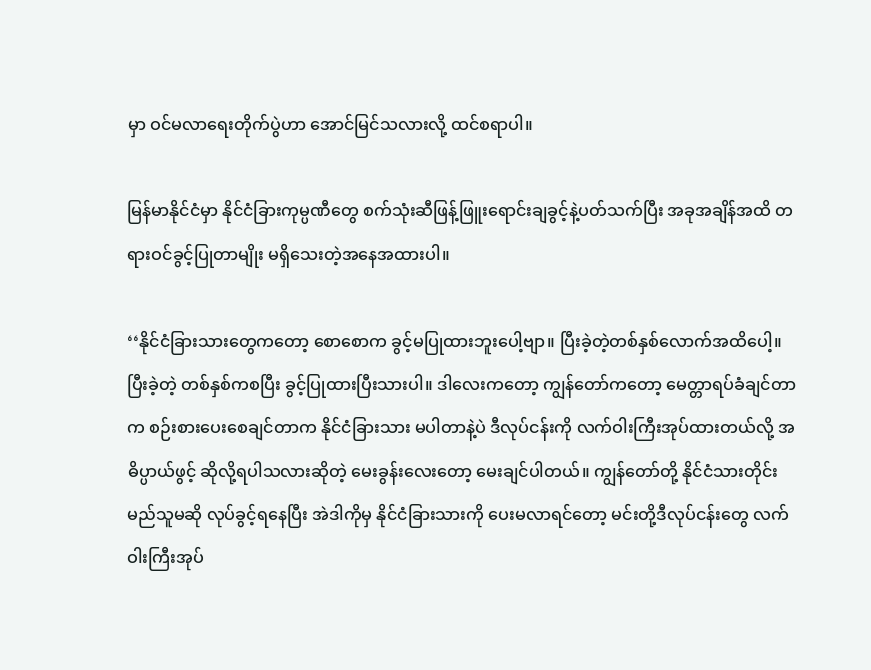မှာ ဝင်မလာရေးတိုက်ပွဲဟာ အောင်မြင်သလားလို့ ထင်စရာပါ။

မြန်မာနိုင်ငံမှာ နိုင်ငံခြားကုမ္ပဏီတွေ စက်သုံးဆီဖြန့်ဖြူးရောင်းချခွင့်နဲ့ပတ်သက်ပြီး အခုအချိန်အထိ တရားဝင်ခွင့်ပြုတာမျိုး မရှိသေးတဲ့အနေအထားပါ။

‘‘နိုင်ငံခြားသားတွေကတော့ စောစောက ခွင့်မပြုထားဘူးပေါ့ဗျာ။ ပြီးခဲ့တဲ့တစ်နှစ်လောက်အထိပေါ့။ ပြီးခဲ့တဲ့ တစ်နှစ်ကစပြီး ခွင့်ပြုထားပြီးသားပါ။ ဒါလေးကတော့ ကျွန်တော်ကတော့ မေတ္တာရပ်ခံချင်တာက စဉ်းစားပေးစေချင်တာက နိုင်ငံခြားသား မပါတာနဲ့ပဲ ဒီလုပ်ငန်းကို လက်ဝါးကြီးအုပ်ထားတယ်လို့ အဓိပ္ပာယ်ဖွင့် ဆိုလို့ရပါသလားဆိုတဲ့ မေးခွန်းလေးတော့ မေးချင်ပါတယ်။ ကျွန်တော်တို့ နိုင်ငံသားတိုင်း မည်သူမဆို လုပ်ခွင့်ရနေပြီး အဲဒါကိုမှ နိုင်ငံခြားသားကို ပေးမလာရင်တော့ မင်းတို့ဒီလုပ်ငန်းတွေ လက်ဝါးကြီးအုပ်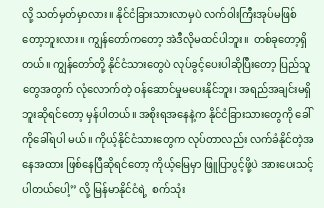လို့ သတ်မှတ်မှာလား။ နိုင်ငံခြားသားလာမှပဲ လက်ဝါးကြီးအုပ်မဖြစ်တော့ဘူးလား။ ကျွန်တော်ကတော့ အဲဒီလိုမထင်ပါဘူး။  တစ်ခုတော့ရှိတယ်။ ကျွန်တော်တို့ နိုင်ငံသားတွေပဲ လုပ်ခွင့်ပေးပါဆိုပြီးတော့ ပြည်သူတွေအတွက် လုံလောက်တဲ့ ဝန်ဆောင်မှုမပေးနိုင်ဘူး၊ အရည်အချင်းမရှိဘူးဆိုရင်တော့ မှန်ပါတယ်။ အစိုးရအနေနဲ့က နိုင်ငံခြားသားတွေကို ခေါ်ကိုခေါ်ရပါ မယ်။ ကိုယ့်နိုင်ငံသားတွေက လုပ်တာလည်း လက်ခံနိုင်တဲ့အနေအထား ဖြစ်နေပြီဆိုရင်တော့ ကိုယ့်မြေမှာ ဖြူပြာပွင့်ဖို့ပဲ အားပေးသင့်ပါတယ်ပေါ့’’ လို့ မြန်မာနိုင်ငံရဲ့  စက်သုံး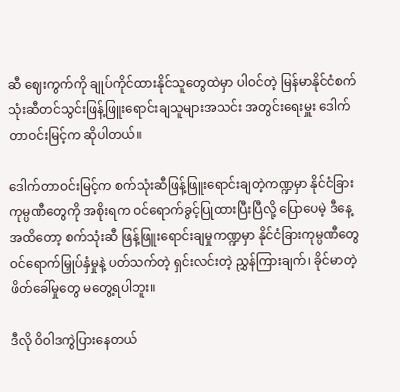ဆီ ဈေးကွက်ကို ချုပ်ကိုင်ထားနိုင်သူတွေထဲမှာ ပါဝင်တဲ့ မြန်မာနိုင်ငံစက် သုံးဆီတင်သွင်းဖြန့်ဖြူးရောင်းချသူများအသင်း အတွင်းရေးမှူး ဒေါက်တာဝင်းမြင့်က ဆိုပါတယ်။

ဒေါက်တာဝင်းမြင့်က စက်သုံးဆီဖြန့်ဖြူးရောင်းချတဲ့ကဏ္ဍမှာ နိုင်ငံခြားကုမ္ပဏီတွေကို အစိုးရက ဝင်ရောက်ခွင့်ပြုထားပြီးပြီလို့ ပြောပေမဲ့ ဒီနေ့အထိတော့ စက်သုံးဆီ ဖြန့်ဖြူးရောင်းချမှုကဏ္ဍမှာ နိုင်ငံခြားကုမ္ပဏီတွေ ဝင်ရောက်မြှုပ်နှံမှုနဲ့ ပတ်သက်တဲ့ ရှင်းလင်းတဲ့ ညွှန်ကြားချက်၊ ခိုင်မာတဲ့ဖိတ်ခေါ်မှုတွေ မတွေ့ရပါဘူး။

ဒီလို ဝိဝါဒကွဲပြားနေတယ်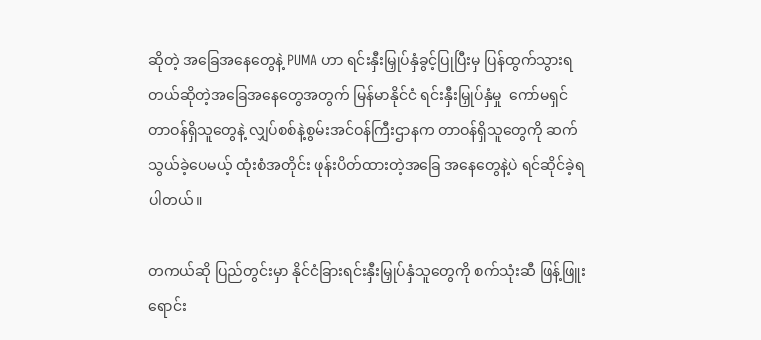ဆိုတဲ့ အခြေအနေတွေနဲ့ PUMA ဟာ ရင်းနှီးမြှုပ်နှံခွင့်ပြုပြီးမှ ပြန်ထွက်သွားရတယ်ဆိုတဲ့အခြေအနေတွေအတွက် မြန်မာနိုင်ငံ ရင်းနှီးမြှုပ်နှံမှု  ကော်မရှင်တာဝန်ရှိသူတွေနဲ့ လျှပ်စစ်နဲ့စွမ်းအင်ဝန်ကြီးဌာနက တာဝန်ရှိသူတွေကို ဆက်သွယ်ခဲ့ပေမယ့် ထုံးစံအတိုင်း ဖုန်းပိတ်ထားတဲ့အခြေ အနေတွေနဲ့ပဲ ရင်ဆိုင်ခဲ့ရပါတယ်။

တကယ်ဆို ပြည်တွင်းမှာ နိုင်ငံခြားရင်းနှီးမြှုပ်နှံသူတွေကို စက်သုံးဆီ ဖြန့်ဖြူးရောင်း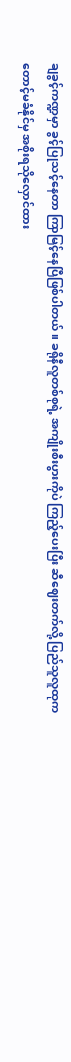ချခွင့်ကဏ္ဍမှာ ခွင့်ပြုသင့်နေတာ ကြာမြင့်နေပြီဖြစ်ပါတယ်။ ခရိုနီလူတစ်စုရဲ့ အကျိုးစီးပွားကိုပဲ ကြည့်ပေးပြီး ဆီဈေးတက်လို့ ပြည်သူလူထုက တောင့်မခံနိုင်မှ အစိုးရသိုလှောင်ထား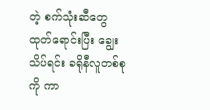တဲ့ စက်သုံးဆီတွေ ထုတ်ရောင်းပြီး ချွေးသိပ်ရင်း ခရိုနီလူတစ်စုကို ကာ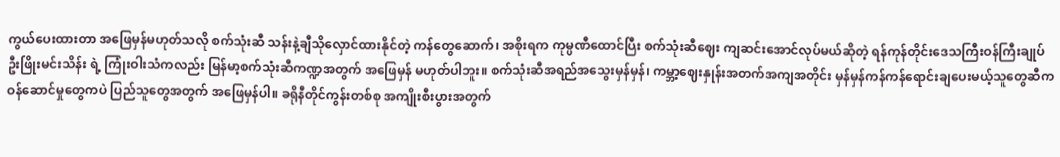ကွယ်ပေးထားတာ အဖြေမှန်မဟုတ်သလို စက်သုံးဆီ သန်းနဲ့ချီသိုလှောင်ထားနိုင်တဲ့ ကန်တွေဆောက်၊ အစိုးရက ကုမ္ပဏီထောင်ပြီး စက်သုံးဆီဈေး ကျဆင်းအောင်လုပ်မယ်ဆိုတဲ့ ရန်ကုန်တိုင်းဒေသကြီးဝန်ကြီးချုပ် ဦးဖြိုးမင်းသိန်း ရဲ့ ကြုံးဝါးသံကလည်း မြန်မာ့စက်သုံးဆီကဏ္ဍအတွက် အဖြေမှန် မဟုတ်ပါဘူး။ စက်သုံးဆီအရည်အသွေးမှန်မှန်၊ ကမ္ဘာ့ဈေးနှုန်းအတက်အကျအတိုင်း မှန်မှန်ကန်ကန်ရောင်းချပေးမယ့်သူတွေဆီက ဝန်ဆောင်မှုတွေကပဲ ပြည်သူတွေအတွက် အဖြေမှန်ပါ။ ခရိုနီတိုင်ကွန်းတစ်စု အကျိုးစီးပွားအတွက်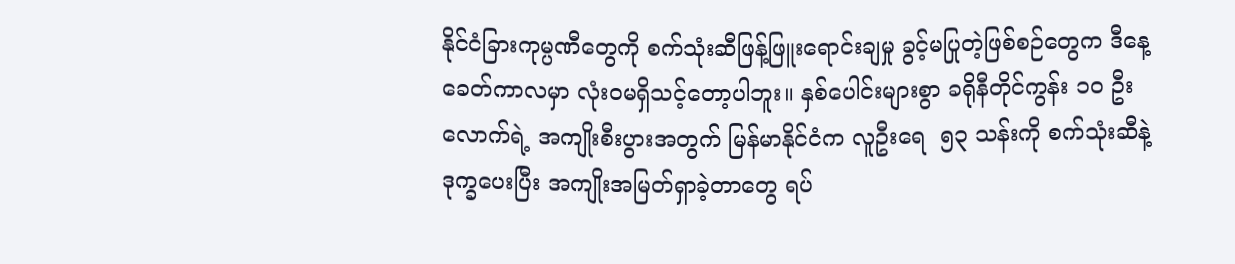နိုင်ငံခြားကုမ္ပဏီတွေကို စက်သုံးဆီဖြန့်ဖြူးရောင်းချမှု ခွင့်မပြုတဲ့ဖြစ်စဉ်တွေက ဒီနေ့ခေတ်ကာလမှာ လုံးဝမရှိသင့်တော့ပါဘူး။ နှစ်ပေါင်းများစွာ ခရိုနီတိုင်ကွန်း ၁၀ ဦးလောက်ရဲ့ အကျိုးစီးပွားအတွက် မြန်မာနိုင်ငံက လူဦးရေ  ၅၃ သန်းကို စက်သုံးဆီနဲ့ ဒုက္ခပေးပြီး အကျိုးအမြတ်ရှာခဲ့တာတွေ ရပ်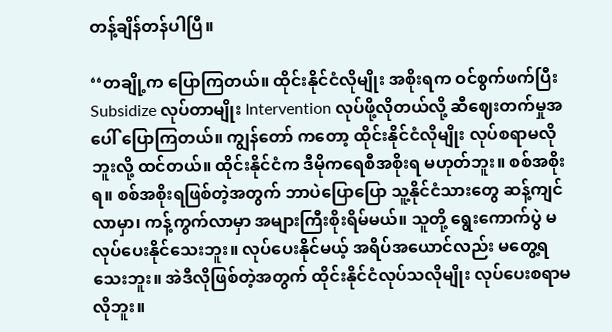တန့်ချိန်တန်ပါပြီ။

‘‘တချို့က ပြောကြတယ်။ ထိုင်းနိုင်ငံလိုမျိုး အစိုးရက ဝင်စွက်ဖက်ပြီး Subsidize လုပ်တာမျိုး Intervention လုပ်ဖို့လိုတယ်လို့ ဆီဈေးတက်မှုအပေါ် ပြောကြတယ်။ ကျွန်တော် ကတော့ ထိုင်းနိုင်ငံလိုမျိုး လုပ်စရာမလိုဘူးလို့ ထင်တယ်။ ထိုင်းနိုင်ငံက ဒီမိုကရေစီအစိုးရ မဟုတ်ဘူး။ စစ်အစိုးရ။ စစ်အစိုးရဖြစ်တဲ့အတွက် ဘာပဲပြောပြော သူ့နိုင်ငံသားတွေ ဆန့်ကျင်လာမှာ၊ ကန့်ကွက်လာမှာ အများကြီးစိုးရိမ်မယ်။ သူတို့ ရွေးကောက်ပွဲ မလုပ်ပေးနိုင်သေးဘူး။ လုပ်ပေးနိုင်မယ့် အရိပ်အယောင်လည်း မတွေ့ရသေးဘူး။ အဲဒီလိုဖြစ်တဲ့အတွက် ထိုင်းနိုင်ငံလုပ်သလိုမျိုး လုပ်ပေးစရာမလိုဘူး။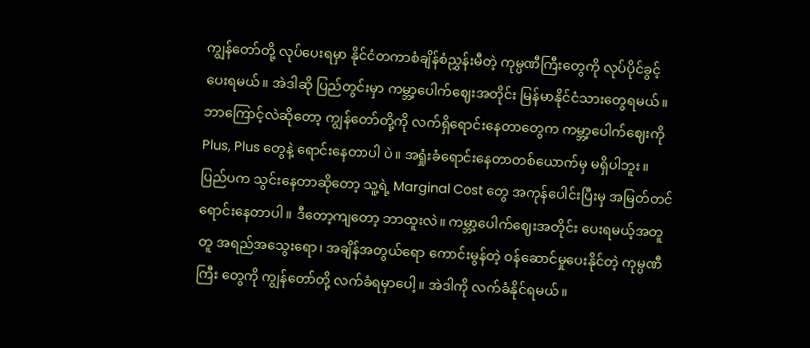ကျွန်တော်တို့ လုပ်ပေးရမှာ နိုင်ငံတကာစံချိန်စံညွှန်းမီတဲ့ ကုမ္ပဏီကြီးတွေကို လုပ်ပိုင်ခွင့်ပေးရမယ်။ အဲဒါဆို ပြည်တွင်းမှာ ကမ္ဘာ့ပေါက်ဈေးအတိုင်း မြန်မာနိုင်ငံသားတွေရမယ်။ ဘာကြောင့်လဲဆိုတော့ ကျွန်တော်တို့ကို လက်ရှိရောင်းနေတာတွေက ကမ္ဘာ့ပေါက်ဈေးကို Plus, Plus တွေနဲ့ ရောင်းနေတာပါ ပဲ။ အရှုံးခံရောင်းနေတာတစ်ယောက်မှ မရှိပါဘူး။ ပြည်ပက သွင်းနေတာဆိုတော့ သူ့ရဲ့ Marginal Cost တွေ အကုန်ပေါင်းပြီးမှ အမြတ်တင်ရောင်းနေတာပါ။ ဒီတော့ကျတော့ ဘာထူးလဲ။ ကမ္ဘာ့ပေါက်ဈေးအတိုင်း ပေးရမယ့်အတူတူ အရည်အသွေးရော၊ အချိန်အတွယ်ရော ကောင်းမွန်တဲ့ ဝန်ဆောင်မှုပေးနိုင်တဲ့ ကုမ္ပဏီကြီး တွေကို ကျွန်တော်တို့ လက်ခံရမှာပေါ့။ အဲဒါကို လက်ခံနိုင်ရမယ်။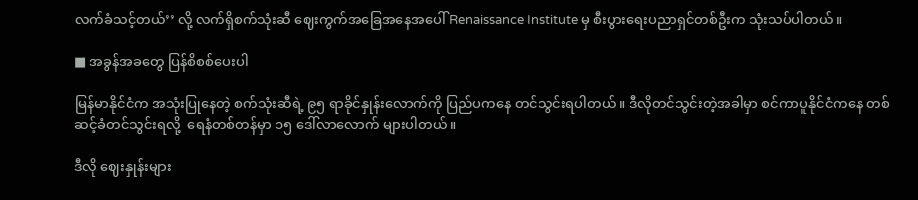လက်ခံသင့်တယ်’’ လို့ လက်ရှိစက်သုံးဆီ ဈေးကွက်အခြေအနေအပေါ် Renaissance Institute မှ စီးပွားရေးပညာရှင်တစ်ဦးက သုံးသပ်ပါတယ်။

■ အခွန်အခတွေ ပြန်စိစစ်ပေးပါ

မြန်မာနိုင်ငံက အသုံးပြုနေတဲ့ စက်သုံးဆီရဲ့ ၉၅ ရာခိုင်နှုန်းလောက်ကို ပြည်ပကနေ တင်သွင်းရပါတယ်။ ဒီလိုတင်သွင်းတဲ့အခါမှာ စင်ကာပူနိုင်ငံကနေ တစ်ဆင့်ခံတင်သွင်းရလို့  ရေနံတစ်တန်မှာ ၁၅ ဒေါ်လာလောက် များပါတယ်။

ဒီလို ဈေးနှုန်းများ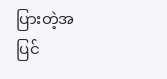ပြားတဲ့အပြင်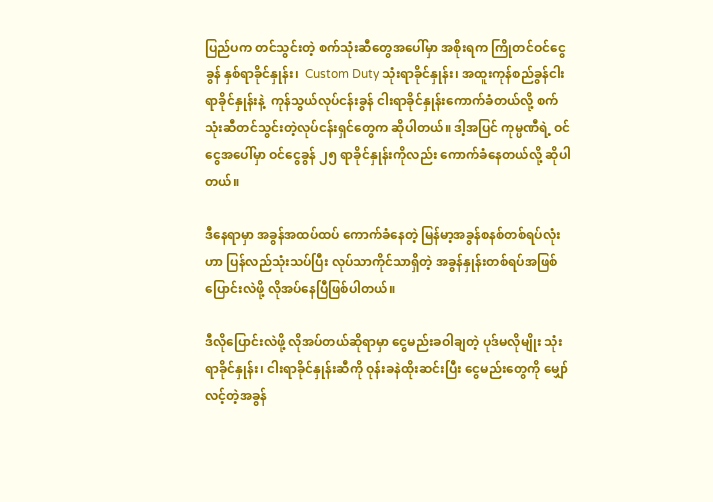ပြည်ပက တင်သွင်းတဲ့ စက်သုံးဆီတွေအပေါ်မှာ အစိုးရက ကြိုတင်ဝင်ငွေခွန် နှစ်ရာခိုင်နှုန်း၊  Custom Duty သုံးရာခိုင်နှုန်း၊ အထူးကုန်စည်ခွန်ငါးရာခိုင်နှုန်းနဲ့  ကုန်သွယ်လုပ်ငန်းခွန် ငါးရာခိုင်နှုန်းကောက်ခံတယ်လို့ စက်သုံးဆီတင်သွင်းတဲ့လုပ်ငန်းရှင်တွေက ဆိုပါတယ်။ ဒါ့အပြင် ကုမ္ပဏီရဲ့ ဝင်ငွေအပေါ်မှာ ဝင်ငွေခွန် ၂၅ ရာခိုင်နှုန်းကိုလည်း ကောက်ခံနေတယ်လို့ ဆိုပါတယ်။

ဒီနေရာမှာ အခွန်အထပ်ထပ် ကောက်ခံနေတဲ့ မြန်မာ့အခွန်စနစ်တစ်ရပ်လုံးဟာ ပြန်လည်သုံးသပ်ပြီး လုပ်သာကိုင်သာရှိတဲ့ အခွန်နှုန်းတစ်ရပ်အဖြစ် ပြောင်းလဲဖို့ လိုအပ်နေပြီဖြစ်ပါတယ်။

ဒီလိုပြောင်းလဲဖို့ လိုအပ်တယ်ဆိုရာမှာ ငွေမည်းခဝါချတဲ့ ပုဒ်မလိုမျိုး သုံးရာခိုင်နှုန်း၊ ငါးရာခိုင်နှုန်းဆီကို ဝုန်းခနဲထိုးဆင်းပြီး ငွေမည်းတွေကို မျှော်လင့်တဲ့အခွန်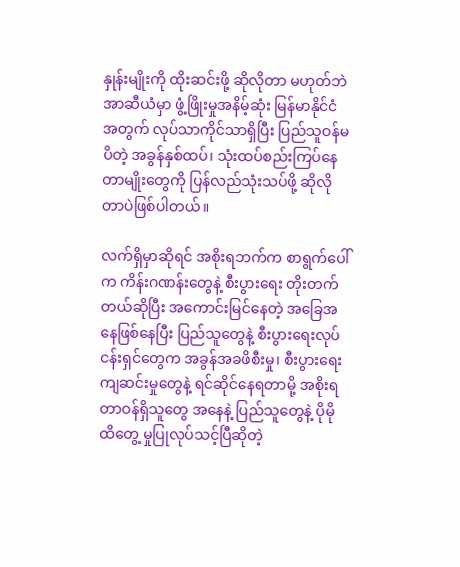နှုန်းမျိုးကို ထိုးဆင်းဖို့ ဆိုလိုတာ မဟုတ်ဘဲ အာဆီယံမှာ ဖွံ့ဖြိုးမှုအနိမ့်ဆုံး မြန်မာနိုင်ငံအတွက် လုပ်သာကိုင်သာရှိပြီး ပြည်သူဝန်မပိတဲ့ အခွန်နှစ်ထပ်၊ သုံးထပ်စည်းကြပ်နေတာမျိုးတွေကို ပြန်လည်သုံးသပ်ဖို့ ဆိုလိုတာပဲဖြစ်ပါတယ်။

လက်ရှိမှာဆိုရင် အစိုးရဘက်က စာရွက်ပေါ်က ကိန်းဂဏန်းတွေနဲ့ စီးပွားရေး တိုးတက်တယ်ဆိုပြီး အကောင်းမြင်နေတဲ့ အခြေအနေဖြစ်နေပြီး ပြည်သူတွေနဲ့ စီးပွားရေးလုပ်ငန်းရှင်တွေက အခွန်အခဖိစီးမှု၊ စီးပွားရေးကျဆင်းမှုတွေနဲ့ ရင်ဆိုင်နေရတာမို့ အစိုးရတာဝန်ရှိသူတွေ အနေနဲ့ ပြည်သူတွေနဲ့ ပိုမိုထိတွေ့ မှုပြုလုပ်သင့်ပြီဆိုတဲ့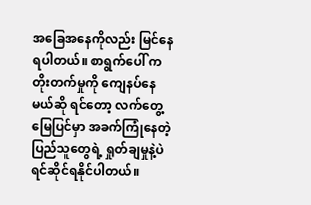အခြေအနေကိုလည်း မြင်နေရပါတယ်။ စာရွက်ပေါ် က တိုးတက်မှုကို ကျေနပ်နေမယ်ဆို ရင်တော့ လက်တွေ့မြေပြင်မှာ အခက်ကြုံနေတဲ့ ပြည်သူတွေရဲ့ ရှုတ်ချမှုနဲ့ပဲ ရင်ဆိုင်ရနိုင်ပါတယ်။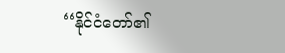‘‘နိုင်ငံတော်၏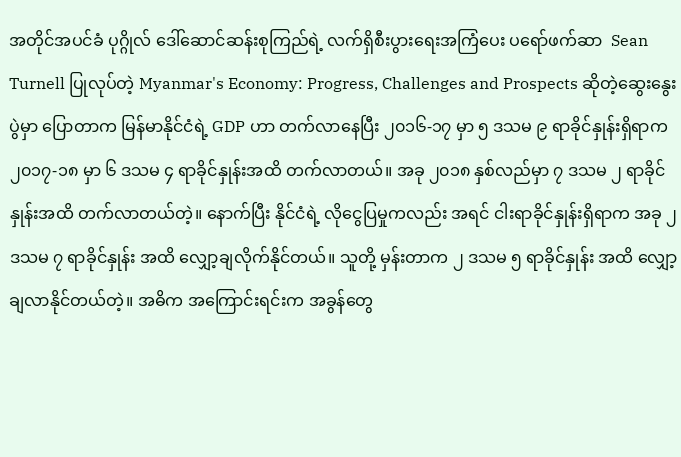အတိုင်အပင်ခံ ပုဂ္ဂိုလ် ဒေါ်ဆောင်ဆန်းစုကြည်ရဲ့ လက်ရှိစီးပွားရေးအကြံပေး ပရော်ဖက်ဆာ  Sean Turnell ပြုလုပ်တဲ့ Myanmar's Economy: Progress, Challenges and Prospects ဆိုတဲ့ဆွေးနွေးပွဲမှာ ပြောတာက မြန်မာနိုင်ငံရဲ့ GDP ဟာ တက်လာနေပြီး ၂၀၁၆-၁၇ မှာ ၅ ဒသမ ၉ ရာခိုင်နှုန်းရှိရာက ၂၀၁၇-၁၈ မှာ ၆ ဒသမ ၄ ရာခိုင်နှုန်းအထိ တက်လာတယ်။ အခု ၂၀၁၈ နှစ်လည်မှာ ၇ ဒသမ ၂ ရာခိုင်နှုန်းအထိ တက်လာတယ်တဲ့။ နောက်ပြီး နိုင်ငံရဲ့ လိုငွေပြမှုကလည်း အရင် ငါးရာခိုင်နှုန်းရှိရာက အခု ၂ ဒသမ ၇ ရာခိုင်နှုန်း အထိ လျှော့ချလိုက်နိုင်တယ်။ သူတို့ မှန်းတာက ၂ ဒသမ ၅ ရာခိုင်နှုန်း အထိ လျှော့ချလာနိုင်တယ်တဲ့။ အဓိက အကြောင်းရင်းက အခွန်တွေ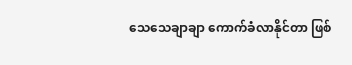သေသေချာချာ ကောက်ခံလာနိုင်တာ ဖြစ်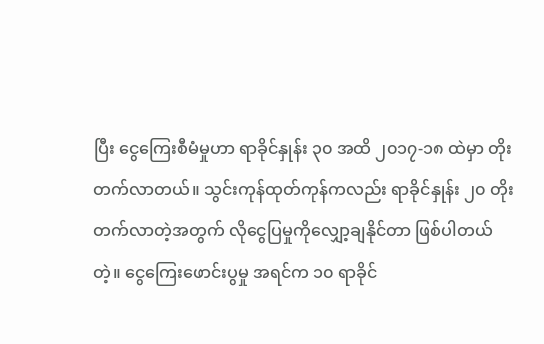ပြီး ငွေကြေးစီမံမှုဟာ ရာခိုင်နှုန်း ၃၀ အထိ ၂၀၁၇-၁၈ ထဲမှာ တိုးတက်လာတယ်။ သွင်းကုန်ထုတ်ကုန်ကလည်း ရာခိုင်နှုန်း ၂၀ တိုးတက်လာတဲ့အတွက် လိုငွေပြမှုကိုလျှော့ချနိုင်တာ ဖြစ်ပါတယ်တဲ့။ ငွေကြေးဖောင်းပွမှု အရင်က ၁၀ ရာခိုင်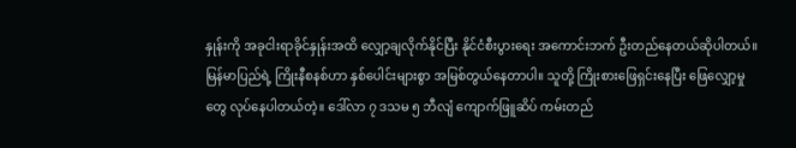နှုန်းကို အခုငါးရာခိုင်နှုန်းအထိ လျှော့ချလိုက်နိုင်ပြီး နိုင်ငံစီးပွားရေး အကောင်းဘက် ဦးတည်နေတယ်ဆိုပါတယ်။ မြန်မာပြည်ရဲ့ ကြိုးနီစနစ်ဟာ နှစ်ပေါင်းများစွာ အမြစ်တွယ်နေတာပါ။ သူတို့ ကြိုးစားဖြေရှင်းနေပြီး ဖြေလျှော့မှုတွေ လုပ်နေပါတယ်တဲ့။ ဒေါ်လာ ၇ ဒသမ ၅ ဘီလျံ ကျောက်ဖြူဆိပ် ကမ်းတည်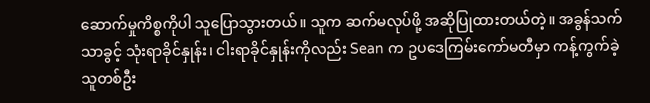ဆောက်မှုကိစ္စကိုပါ သူပြောသွားတယ်။ သူက ဆက်မလုပ်ဖို့ အဆိုပြုထားတယ်တဲ့။ အခွန်သက် သာခွင့် သုံးရာခိုင်နှုန်း၊ ငါးရာခိုင်နှုန်းကိုလည်း Sean က ဥပဒေကြမ်းကော်မတီမှာ ကန့်ကွက်ခဲ့သူတစ်ဦး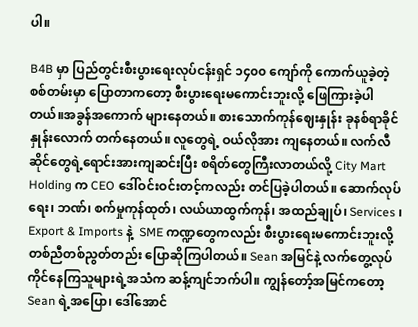ပါ။

B4B မှာ ပြည်တွင်းစီးပွားရေးလုပ်ငန်းရှင် ၁၄၀၀ ကျော်ကို ကောက်ယူခဲ့တဲ့စစ်တမ်းမှာ ပြောတာကတော့ စီးပွားရေးမကောင်းဘူးလို့ ဖြေကြားခဲ့ပါတယ်။အခွန်အကောက် များနေတယ်။ စားသောက်ကုန်ဈေးနှုန်း ခုနစ်ရာခိုင်နှုန်းလောက် တက်နေတယ်။ လူတွေရဲ့ ဝယ်လိုအား ကျနေတယ်။ လက်လီဆိုင်တွေရဲ့ရောင်းအားကျဆင်းပြီး စရိတ်တွေကြီးလာတယ်လို့ City Mart Holding က CEO ဒေါ်ဝင်းဝင်းတင့်ကလည်း တင်ပြခဲ့ပါတယ်။ ဆောက်လုပ်ရေး၊ ဘဏ်၊ စက်မှုကုန်ထုတ်၊ လယ်ယာထွက်ကုန်၊ အထည်ချုပ်၊ Services ၊ Export & Imports နဲ့  SME ကဏ္ဍတွေကလည်း စီးပွားရေးမကောင်းဘူးလို့ တစ်ညီတစ်ညွတ်တည်း ပြောဆိုကြပါတယ်။ Sean အမြင်နဲ့ လက်တွေ့လုပ်ကိုင်နေကြသူများရဲ့အသံက ဆန့်ကျင်ဘက်ပါ။ ကျွန်တော့်အမြင်ကတော့ Sean ရဲ့အပြော၊ ဒေါ်အောင်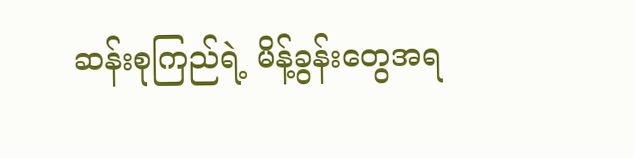ဆန်းစုကြည်ရဲ့ မိန့်ခွန်းတွေအရ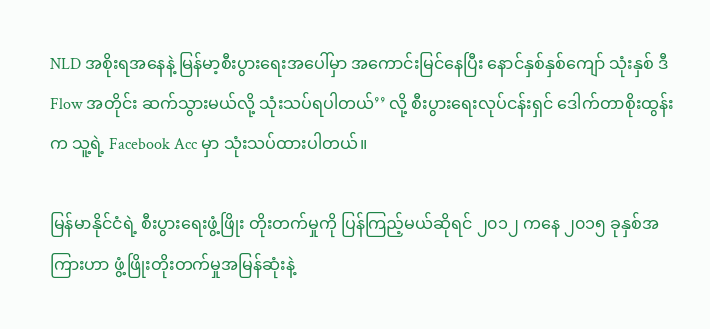NLD အစိုးရအနေနဲ့ မြန်မာ့စီးပွားရေးအပေါ်မှာ အကောင်းမြင်နေပြီး နောင်နှစ်နှစ်ကျော် သုံးနှစ် ဒီ Flow အတိုင်း ဆက်သွားမယ်လို့ သုံးသပ်ရပါတယ်’’ လို့ စီးပွားရေးလုပ်ငန်းရှင် ဒေါက်တာစိုးထွန်းက သူ့ရဲ့ Facebook Acc မှာ သုံးသပ်ထားပါတယ်။

မြန်မာနိုင်ငံရဲ့ စီးပွားရေးဖွံ့ဖြိုး တိုးတက်မှုကို ပြန်ကြည့်မယ်ဆိုရင် ၂၀၁၂ ကနေ ၂၀၁၅ ခုနှစ်အကြားဟာ ဖွံ့ဖြိုးတိုးတက်မှုအမြန်ဆုံးနဲ့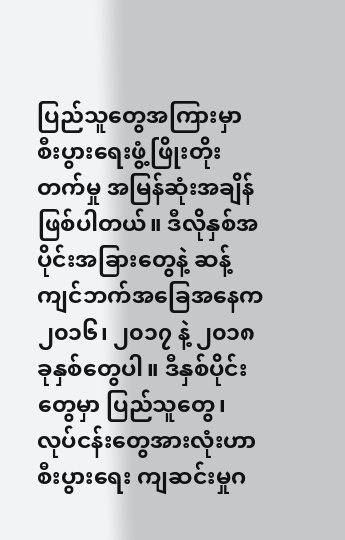ပြည်သူတွေအကြားမှာ စီးပွားရေးဖွံ့ဖြိုးတိုးတက်မှု အမြန်ဆုံးအချိန် ဖြစ်ပါတယ်။ ဒီလိုနှစ်အပိုင်းအခြားတွေနဲ့ ဆန့်ကျင်ဘက်အခြေအနေက ၂၀၁၆၊ ၂၀၁၇ နဲ့ ၂၀၁၈ ခုနှစ်တွေပါ။ ဒီနှစ်ပိုင်းတွေမှာ ပြည်သူတွေ၊ လုပ်ငန်းတွေအားလုံးဟာ စီးပွားရေး ကျဆင်းမှုဂ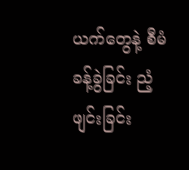ယက်တွေနဲ့ စီမံခန့်ခွဲခြင်း ညံ့ဖျင်းခြင်း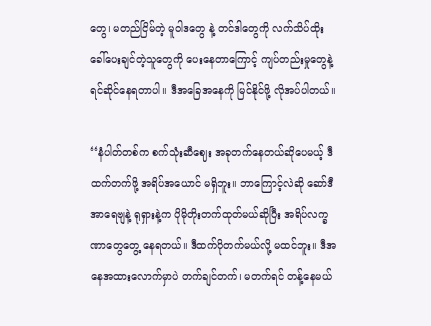တွေ၊ မတည်ငြိမ်တဲ့ မူဝါဒတွေ နဲ့ တင်ဒါတွေကို လက်သိပ်ထိုး ခေါ်ပေးချင်တဲ့သူတွေကို ပေးနေတာကြောင့် ကျပ်တည်းမှုတွေနဲ့ ရင်ဆိုင်နေရတာပါ။ ဒီအခြေအနေကို မြင်နိုင်ဖို့ လိုအပ်ပါတယ်။

‘‘နံပါတ်တစ်က စက်သုံးဆီဈေး အခုတက်နေတယ်ဆိုပေမယ့် ဒီထက်တက်ဖို့ အရိပ်အယောင် မရှိဘူး။ ဘာကြောင့်လဲဆို ဆော်ဒီအာရေဗျနဲ့ ရုရှားနဲ့က ပိုမိုတိုးတက်ထုတ်မယ်ဆိုပြီး အရိပ်လက္ခဏာတွေတွေ့ နေရတယ်။ ဒီထက်ပိုတက်မယ်လို့ မထင်ဘူး။ ဒီအနေအထားလောက်မှာပဲ တက်ချင်တက်၊ မတက်ရင် တန့်နေမယ်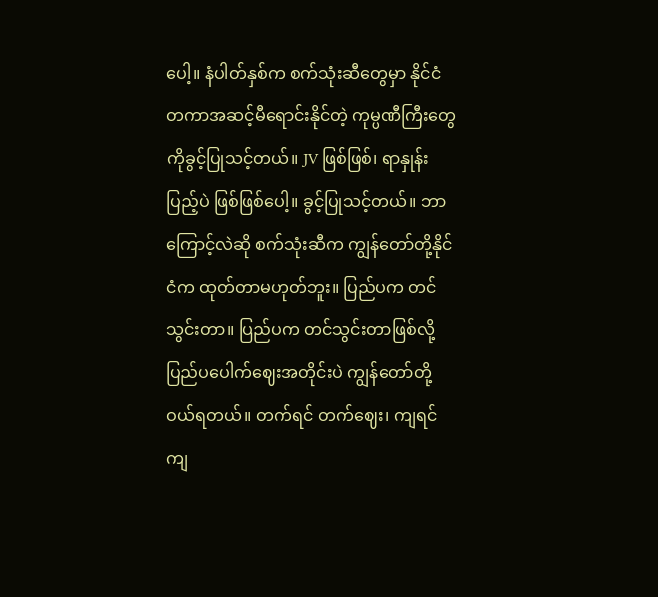ပေါ့။ နံပါတ်နှစ်က စက်သုံးဆီတွေမှာ နိုင်ငံတကာအဆင့်မီရောင်းနိုင်တဲ့ ကုမ္ပဏီကြီးတွေကိုခွင့်ပြုသင့်တယ်။ JV ဖြစ်ဖြစ်၊ ရာနှုန်းပြည့်ပဲ ဖြစ်ဖြစ်ပေါ့။ ခွင့်ပြုသင့်တယ်။ ဘာကြောင့်လဲဆို စက်သုံးဆီက ကျွန်တော်တို့နိုင်ငံက ထုတ်တာမဟုတ်ဘူး။ ပြည်ပက တင်သွင်းတာ။ ပြည်ပက တင်သွင်းတာဖြစ်လို့ ပြည်ပပေါက်ဈေးအတိုင်းပဲ ကျွန်တော်တို့ဝယ်ရတယ်။ တက်ရင် တက်ဈေး၊ ကျရင် ကျ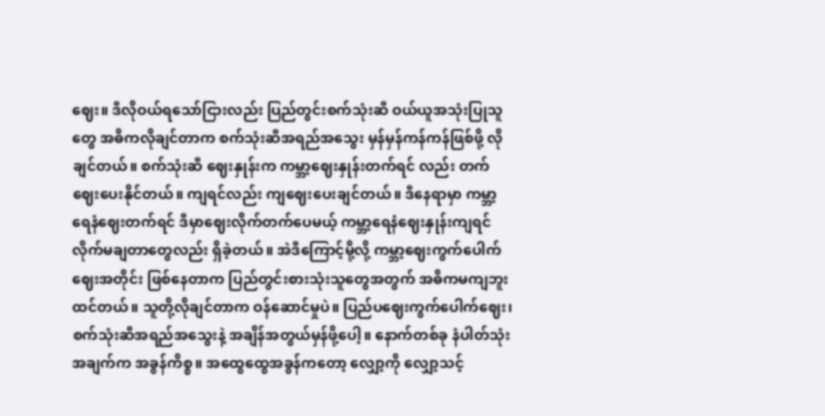ဈေး။ ဒီလိုဝယ်ရသော်ငြားလည်း ပြည်တွင်းစက်သုံးဆီ ဝယ်ယူအသုံးပြုသူတွေ အဓိကလိုချင်တာက စက်သုံးဆီအရည်အသွေး မှန်မှန်ကန်ကန်ဖြစ်ဖို့ လိုချင်တယ်။ စက်သုံးဆီ ဈေးနှုန်းက ကမ္ဘာ့ဈေးနှုန်းတက်ရင် လည်း တက်ဈေးပေးနိုင်တယ်။ ကျရင်လည်း ကျဈေးပေးချင်တယ်။ ဒီနေရာမှာ ကမ္ဘာ့ရေနံဈေးတက်ရင် ဒီမှာဈေးလိုက်တက်ပေမယ့် ကမ္ဘာ့ရေနံဈေးနှုန်းကျရင် လိုက်မချတာတွေလည်း ရှိခဲ့တယ်။ အဲဒီကြောင့်မို့လို့ ကမ္ဘာ့ဈေးကွက်ပေါက်ဈေးအတိုင်း ဖြစ်နေတာက ပြည်တွင်းစားသုံးသူတွေအတွက် အဓိကမကျဘူးထင်တယ်။ သူတို့လိုချင်တာက ဝန်ဆောင်မှုပဲ။ ပြည်ပဈေးကွက်ပေါက်ဈေး၊ စက်သုံးဆီအရည်အသွေးနဲ့ အချိန်အတွယ်မှန်ဖို့ပေါ့။ နောက်တစ်ခု နံပါတ်သုံးအချက်က အခွန်ကိစ္စ။ အထွေထွေအခွန်ကတော့ လျှော့ကို လျှော့သင့်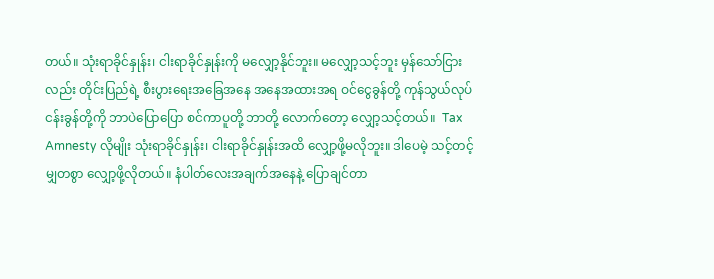တယ်။ သုံးရာခိုင်နှုန်း၊ ငါးရာခိုင်နှုန်းကို မလျှော့နိုင်ဘူး။ မလျှော့သင့်ဘူး မှန်သော်ငြားလည်း တိုင်းပြည်ရဲ့ စီးပွားရေးအခြေအနေ အနေအထားအရ ဝင်ငွေခွန်တို့ ကုန်သွယ်လုပ်ငန်းခွန်တို့ကို ဘာပဲပြောပြော စင်ကာပူတို့ ဘာတို့ လောက်တော့ လျှော့သင့်တယ်။  Tax Amnesty လိုမျိုး သုံးရာခိုင်နှုန်း၊ ငါးရာခိုင်နှုန်းအထိ လျှော့ဖို့မလိုဘူး။ ဒါပေမဲ့ သင့်တင့်မျှတစွာ လျှော့ဖို့လိုတယ်။ နံပါတ်လေးအချက်အနေနဲ့ ပြောချင်တာ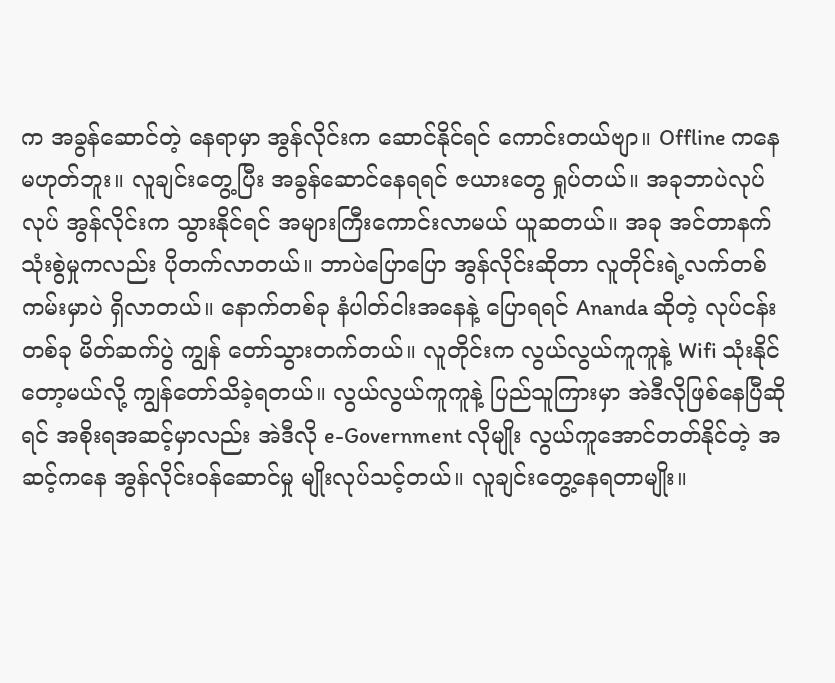က အခွန်ဆောင်တဲ့ နေရာမှာ အွန်လိုင်းက ဆောင်နိုင်ရင် ကောင်းတယ်ဗျာ။ Offline ကနေ မဟုတ်ဘူး။ လူချင်းတွေ့ပြီး အခွန်ဆောင်နေရရင် ဇယားတွေ ရှုပ်တယ်။ အခုဘာပဲလုပ်လုပ် အွန်လိုင်းက သွားနိုင်ရင် အများကြီးကောင်းလာမယ် ယူဆတယ်။ အခု အင်တာနက်သုံးစွဲမှုကလည်း ပိုတက်လာတယ်။ ဘာပဲပြောပြော အွန်လိုင်းဆိုတာ လူတိုင်းရဲ့လက်တစ်ကမ်းမှာပဲ ရှိလာတယ်။ နောက်တစ်ခု နံပါတ်ငါးအနေနဲ့ ပြောရရင် Ananda ဆိုတဲ့ လုပ်ငန်းတစ်ခု မိတ်ဆက်ပွဲ ကျွန် တော်သွားတက်တယ်။ လူတိုင်းက လွယ်လွယ်ကူကူနဲ့ Wifi သုံးနိုင်တော့မယ်လို့ ကျွန်တော်သိခဲ့ရတယ်။ လွယ်လွယ်ကူကူနဲ့ ပြည်သူကြားမှာ အဲဒီလိုဖြစ်နေပြီဆိုရင် အစိုးရအဆင့်မှာလည်း အဲဒီလို e-Government လိုမျိုး လွယ်ကူအောင်တတ်နိုင်တဲ့ အဆင့်ကနေ အွန်လိုင်းဝန်ဆောင်မှု မျိုးလုပ်သင့်တယ်။ လူချင်းတွေ့နေရတာမျိုး။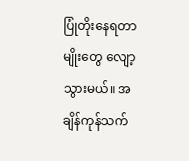ပြုံတိုးနေရတာမျိုးတွေ လျော့သွားမယ်။ အချိန်ကုန်သက်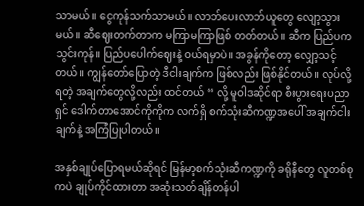သာမယ်။ ငွေကုန်သက်သာမယ်။ လာဘ်ပေးလာဘ်ယူတွေ လျော့သွားမယ်။ ဆီဈေးတက်တာက မကြာမကြာဖြစ် တတ်တယ်။ ဆီက ပြည်ပကသွင်းကုန်။ ပြည်ပပေါက်ဈေးနဲ့ ဝယ်ရမှာပဲ။ အခွန်ကိုတော့ လျှော့သင့်တယ်။ ကျွန်တော်ပြောတဲ့ ဒီငါးချက်က ဖြစ်လည်း ဖြစ်နိုင်တယ်။ လုပ်လို့ရတဲ့ အချက်တွေလို့လည်း ထင်တယ် ‘‘ လို့ မူဝါဒဆိုင်ရာ စီးပွားရေးပညာရှင် ဒေါက်တာအောင်ကိုကိုက လက်ရှိ စက်သုံးဆီကဏ္ဍအပေါ် အချက်ငါးချက်နဲ့ အကြံပြုပါတယ်။

အနှစ်ချုပ်ပြောရမယ်ဆိုရင် မြန်မာ့စက်သုံးဆီကဏ္ဍကို ခရိုနီတွေ လူတစ်စုကပဲ ချုပ်ကိုင်ထားတာ အဆုံးသတ်ချိန်တန်ပါ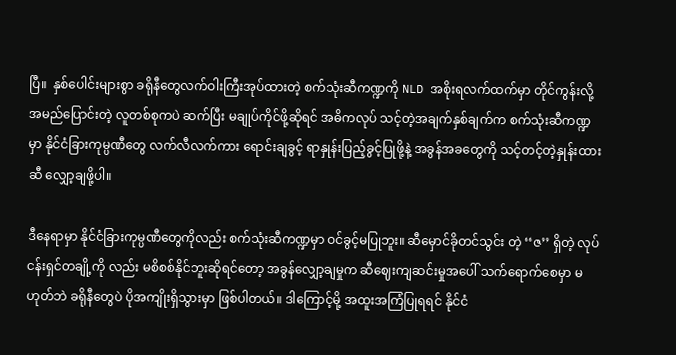ပြီ။  နှစ်ပေါင်းများစွာ ခရိုနီတွေလက်ဝါးကြီးအုပ်ထားတဲ့ စက်သုံးဆီကဏ္ဍကို NLD အစိုးရလက်ထက်မှာ တိုင်ကွန်းလို့ အမည်ပြောင်းတဲ့ လူတစ်စုကပဲ ဆက်ပြီး မချုပ်ကိုင်ဖို့ဆိုရင် အဓိကလုပ် သင့်တဲ့အချက်နှစ်ချက်က စက်သုံးဆီကဏ္ဍမှာ နိုင်ငံခြားကုမ္ပဏီတွေ လက်လီလက်ကား ရောင်းချခွင့် ရာနှုန်းပြည့်ခွင့်ပြုဖို့နဲ့ အခွန်အခတွေကို သင့်တင့်တဲ့နှုန်းထားဆီ လျှော့ချဖို့ပါ။

ဒီနေရာမှာ နိုင်ငံခြားကုမ္ပဏီတွေကိုလည်း စက်သုံးဆီကဏ္ဍမှာ ဝင်ခွင့်မပြုဘူး။ ဆီမှောင်ခိုတင်သွင်း တဲ့ ‘‘ဇ’’ ရှိတဲ့ လုပ်ငန်းရှင်တချို့ကို လည်း မစိစစ်နိုင်ဘူးဆိုရင်တော့ အခွန်လျှော့ချမှုက ဆီဈေးကျဆင်းမှုအပေါ် သက်ရောက်စေမှာ မဟုတ်ဘဲ ခရိုနီတွေပဲ ပိုအကျိုးရှိသွားမှာ ဖြစ်ပါတယ်။ ဒါကြောင့်မို့ အထူးအကြံပြုရရင် နိုင်ငံ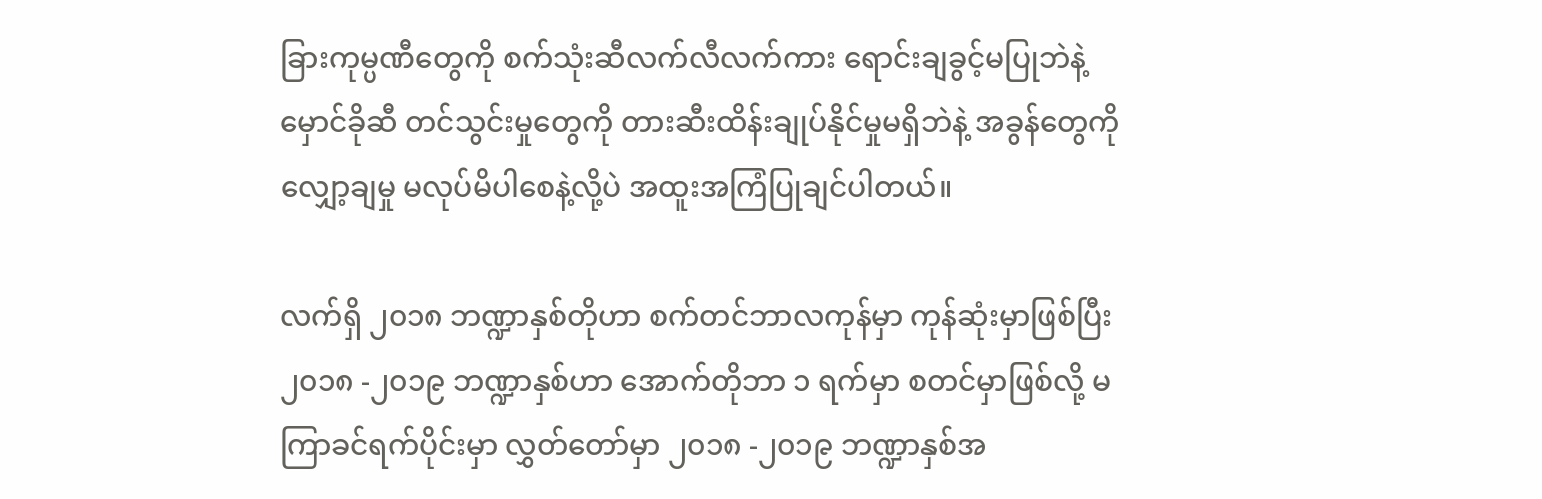ခြားကုမ္ပဏီတွေကို စက်သုံးဆီလက်လီလက်ကား ရောင်းချခွင့်မပြုဘဲနဲ့ မှောင်ခိုဆီ တင်သွင်းမှုတွေကို တားဆီးထိန်းချုပ်နိုင်မှုမရှိဘဲနဲ့ အခွန်တွေကို လျှော့ချမှု မလုပ်မိပါစေနဲ့လို့ပဲ အထူးအကြံပြုချင်ပါတယ်။

လက်ရှိ ၂၀၁၈ ဘဏ္ဍာနှစ်တိုဟာ စက်တင်ဘာလကုန်မှာ ကုန်ဆုံးမှာဖြစ်ပြီး ၂၀၁၈ -၂၀၁၉ ဘဏ္ဍာနှစ်ဟာ အောက်တိုဘာ ၁ ရက်မှာ စတင်မှာဖြစ်လို့ မကြာခင်ရက်ပိုင်းမှာ လွှတ်တော်မှာ ၂၀၁၈ -၂၀၁၉ ဘဏ္ဍာနှစ်အ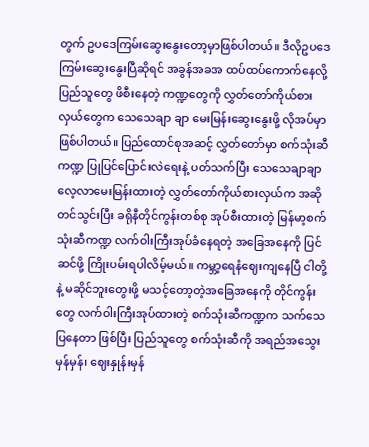တွက် ဥပဒေကြမ်းဆွေးနွေးတော့မှာဖြစ်ပါတယ်။ ဒီလိုဥပဒေကြမ်းဆွေးနွေးပြီဆိုရင် အခွန်အခအ ထပ်ထပ်ကောက်နေလို့ ပြည်သူတွေ ဖိစီးနေတဲ့ ကဏ္ဍတွေကို လွှတ်တော်ကိုယ်စားလှယ်တွေက သေသေချာ ချာ မေးမြန်းဆွေးနွေးဖို့ လိုအပ်မှာ ဖြစ်ပါတယ်။ ပြည်ထောင်စုအဆင့် လွှတ်တော်မှာ စက်သုံးဆီကဏ္ဍ ပြုပြင်ပြောင်းလဲရေးနဲ့ ပတ်သက်ပြီး သေသေချာချာ လေ့လာမေးမြန်းထားတဲ့ လွှတ်တော်ကိုယ်စားလှယ်က အဆိုတင်သွင်းပြီး ခရိုနီတိုင်ကွန်းတစ်စု အုပ်စီးထားတဲ့ မြန်မာ့စက်သုံးဆီကဏ္ဍ လက်ဝါးကြီးအုပ်ခံနေရတဲ့ အခြေအနေကို ပြင်ဆင်ဖို့ ကြိုးပမ်းရပါလိမ့်မယ်။ ကမ္ဘာ့ရေနံဈေးကျနေပြီ ငါတို့နဲ့ မဆိုင်ဘူးတွေးဖို့ မသင့်တော့တဲ့အခြေအနေကို တိုင်ကွန်းတွေ လက်ဝါးကြီးအုပ်ထားတဲ့ စက်သုံးဆီကဏ္ဍက သက်သေပြနေတာ ဖြစ်ပြီး ပြည်သူတွေ စက်သုံးဆီကို အရည်အသွေးမှန်မှန်၊ ဈေးနှုန်းမှန်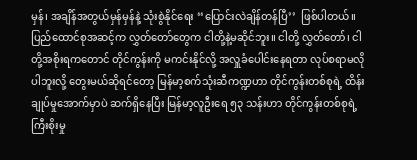မှန်၊ အချိန်အတွယ်မှန်မှန်နဲ့ သုံးစွဲနိုင်ရေး ‘‘ပြောင်းလဲချိန်တန်ပြီ’’  ဖြစ်ပါတယ်။ ပြည်ထောင်စုအဆင့်က လွှတ်တော်တွေက ငါတို့နဲ့မဆိုင်ဘူး။ ငါတို့ လွှတ်တော်၊ ငါတို့အစိုးရကတောင် တိုင်ကွန်းကို မကင်းနိုင်လို့ အလှူခံပေါင်းနေရတာ လုပ်စရာမလိုပါဘူးလို့ တွေးမယ်ဆိုရင်တော့ မြန်မာ့စက်သုံးဆီကဏ္ဍဟာ တိုင်ကွန်းတစ်စုရဲ့ ထိန်းချုပ်မှုအောက်မှာပဲ ဆက်ရှိနေပြီး မြန်မာ့လူဦးရေ ၅၃ သန်းဟာ တိုင်ကွန်းတစ်စုရဲ့ ကြီးစိုးမှု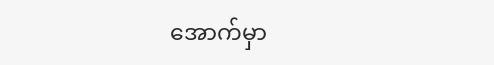အောက်မှာ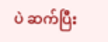ပဲ ဆက်ပြီး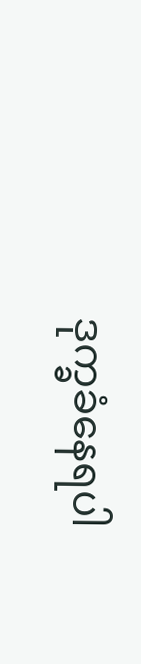ဒုက္ခခံနေရပါ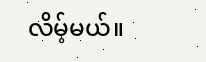လိမ့်မယ်။